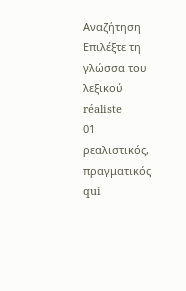Αναζήτηση
Επιλέξτε τη γλώσσα του λεξικού
réaliste
01
ρεαλιστικός, πραγματικός
qui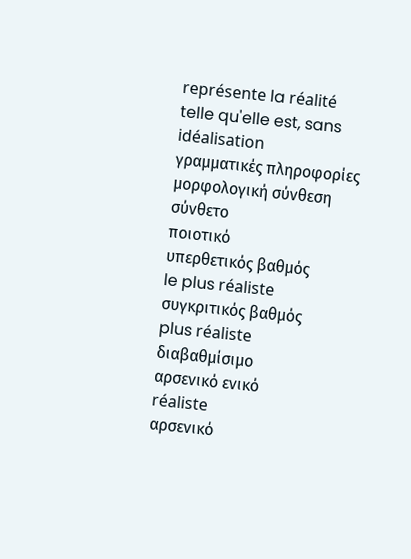représente la réalité telle qu'elle est, sans idéalisation
γραμματικές πληροφορίες
μορφολογική σύνθεση
σύνθετο
ποιοτικό
υπερθετικός βαθμός
le plus réaliste
συγκριτικός βαθμός
plus réaliste
διαβαθμίσιμο
αρσενικό ενικό
réaliste
αρσενικό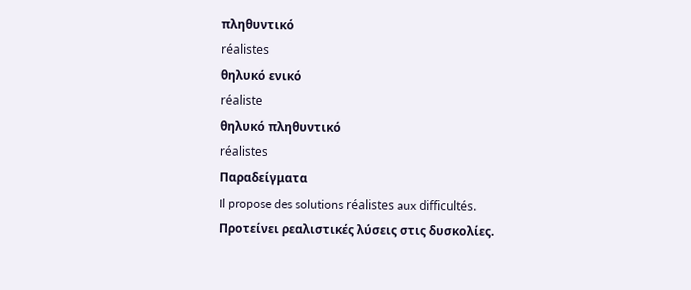πληθυντικό
réalistes
θηλυκό ενικό
réaliste
θηλυκό πληθυντικό
réalistes
Παραδείγματα
Il propose des solutions réalistes aux difficultés.
Προτείνει ρεαλιστικές λύσεις στις δυσκολίες.